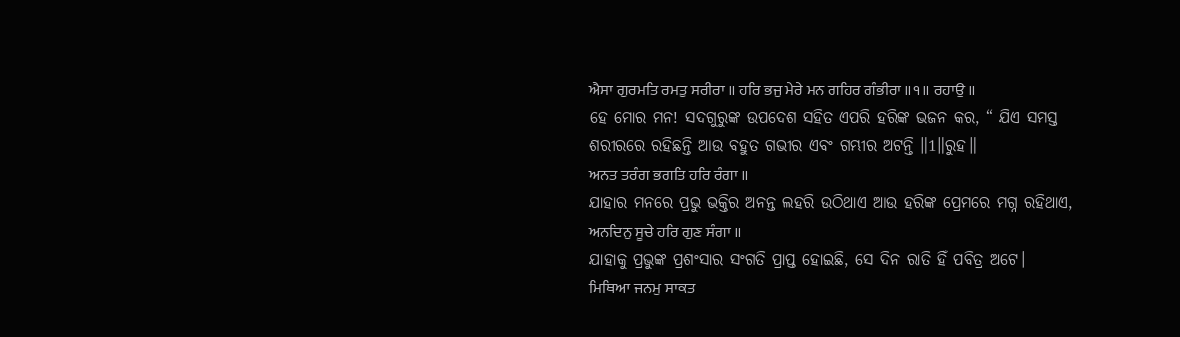ਐਸਾ ਗੁਰਮਤਿ ਰਮਤੁ ਸਰੀਰਾ ॥ ਹਰਿ ਭਜੁ ਮੇਰੇ ਮਨ ਗਹਿਰ ਗੰਭੀਰਾ ॥੧॥ ਰਹਾਉ ॥
ହେ ମୋର ମନ! ସଦଗୁରୁଙ୍କ ଉପଦେଶ ସହିତ ଏପରି ହରିଙ୍କ ଭଜନ କର, “ ଯିଏ ସମସ୍ତ ଶରୀରରେ ରହିଛନ୍ତି ଆଉ ବହୁତ ଗଭୀର ଏବଂ ଗମ୍ଭୀର ଅଟନ୍ତି ॥1॥ରୁହ॥
ਅਨਤ ਤਰੰਗ ਭਗਤਿ ਹਰਿ ਰੰਗਾ ॥
ଯାହାର ମନରେ ପ୍ରଭୁ ଭକ୍ତିର ଅନନ୍ତ ଲହରି ଉଠିଥାଏ ଆଉ ହରିଙ୍କ ପ୍ରେମରେ ମଗ୍ନ ରହିଥାଏ,
ਅਨਦਿਨੁ ਸੂਚੇ ਹਰਿ ਗੁਣ ਸੰਗਾ ॥
ଯାହାକୁ ପ୍ରଭୁଙ୍କ ପ୍ରଶଂସାର ସଂଗତି ପ୍ରାପ୍ତ ହୋଇଛି, ସେ ଦିନ ରାତି ହିଁ ପବିତ୍ର ଅଟେ।
ਮਿਥਿਆ ਜਨਮੁ ਸਾਕਤ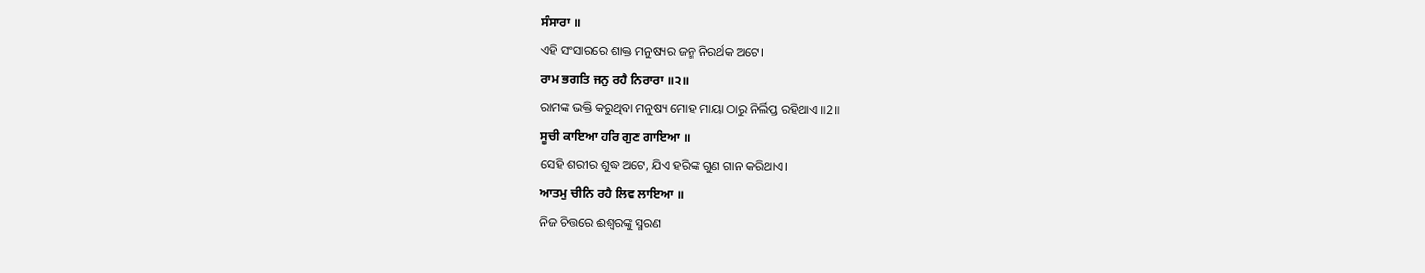ਸੰਸਾਰਾ ॥
ଏହି ସଂସାରରେ ଶାକ୍ତ ମନୁଷ୍ୟର ଜନ୍ମ ନିରର୍ଥକ ଅଟେ।
ਰਾਮ ਭਗਤਿ ਜਨੁ ਰਹੈ ਨਿਰਾਰਾ ॥੨॥
ରାମଙ୍କ ଭକ୍ତି କରୁଥିବା ମନୁଷ୍ୟ ମୋହ ମାୟା ଠାରୁ ନିର୍ଲିପ୍ତ ରହିଥାଏ ॥2॥
ਸੂਚੀ ਕਾਇਆ ਹਰਿ ਗੁਣ ਗਾਇਆ ॥
ସେହି ଶରୀର ଶୁଦ୍ଧ ଅଟେ, ଯିଏ ହରିଙ୍କ ଗୁଣ ଗାନ କରିଥାଏ।
ਆਤਮੁ ਚੀਨਿ ਰਹੈ ਲਿਵ ਲਾਇਆ ॥
ନିଜ ଚିତ୍ତରେ ଈଶ୍ଵରଙ୍କୁ ସ୍ମରଣ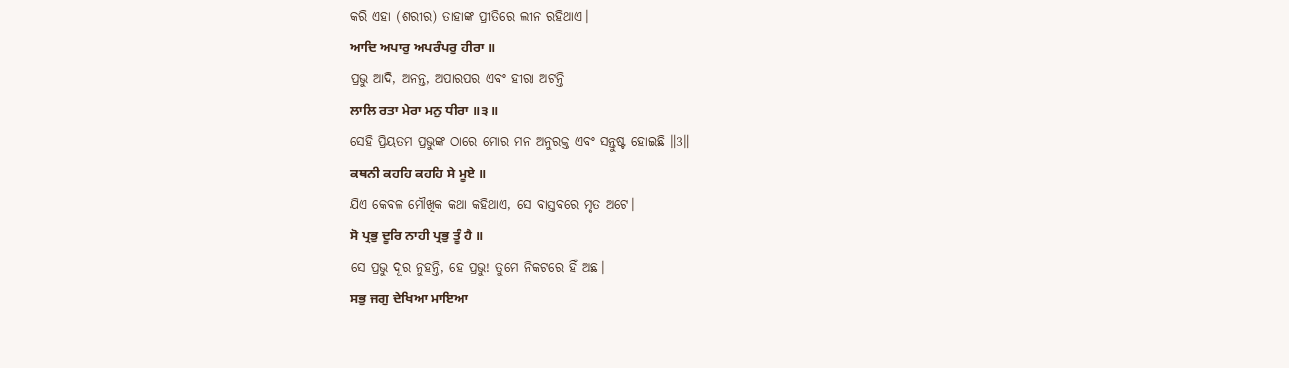କରି ଏହା (ଶରୀର) ତାହାଙ୍କ ପ୍ରୀତିରେ ଲୀନ ରହିଥାଏ।
ਆਦਿ ਅਪਾਰੁ ਅਪਰੰਪਰੁ ਹੀਰਾ ॥
ପ୍ରଭୁ ଆଦି, ଅନନ୍ତ, ଅପାରପର ଏବଂ ହୀରା ଅଟନ୍ତି
ਲਾਲਿ ਰਤਾ ਮੇਰਾ ਮਨੁ ਧੀਰਾ ॥੩॥
ସେହି ପ୍ରିୟତମ ପ୍ରଭୁଙ୍କ ଠାରେ ମୋର ମନ ଅନୁରକ୍ତ ଏବଂ ସନ୍ତୁଷ୍ଟ ହୋଇଛି ॥3॥
ਕਥਨੀ ਕਹਹਿ ਕਹਹਿ ਸੇ ਮੂਏ ॥
ଯିଏ କେବଳ ମୌଖିକ କଥା କହିଥାଏ, ସେ ବାସ୍ତବରେ ମୃତ ଅଟେ।
ਸੋ ਪ੍ਰਭੁ ਦੂਰਿ ਨਾਹੀ ਪ੍ਰਭੁ ਤੂੰ ਹੈ ॥
ସେ ପ୍ରଭୁ ଦୂର ନୁହନ୍ତି, ହେ ପ୍ରଭୁ! ତୁମେ ନିକଟରେ ହିଁ ଅଛ।
ਸਭੁ ਜਗੁ ਦੇਖਿਆ ਮਾਇਆ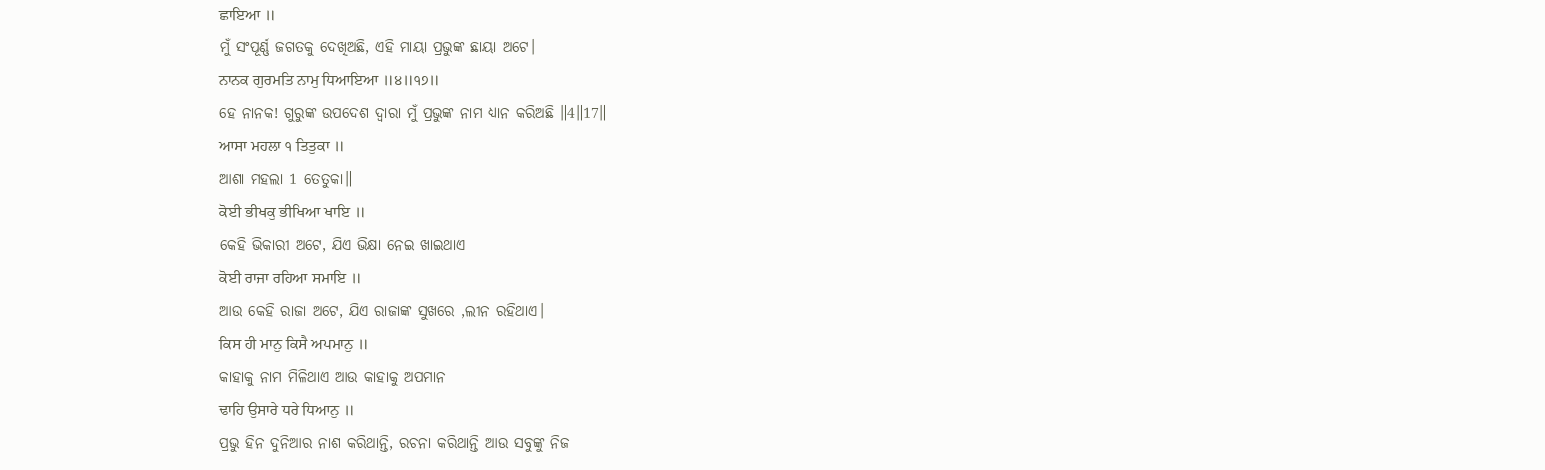ਛਾਇਆ ॥
ମୁଁ ସଂପୂର୍ଣ୍ଣ ଜଗତକୁ ଦେଖିଅଛି, ଏହି ମାୟା ପ୍ରଭୁଙ୍କ ଛାୟା ଅଟେ।
ਨਾਨਕ ਗੁਰਮਤਿ ਨਾਮੁ ਧਿਆਇਆ ॥੪॥੧੭॥
ହେ ନାନକ! ଗୁରୁଙ୍କ ଉପଦେଶ ଦ୍ଵାରା ମୁଁ ପ୍ରଭୁଙ୍କ ନାମ ଧ୍ୟାନ କରିଅଛି ॥4॥17॥
ਆਸਾ ਮਹਲਾ ੧ ਤਿਤੁਕਾ ॥
ଆଶା ମହଲା 1 ତେତୁକା॥
ਕੋਈ ਭੀਖਕੁ ਭੀਖਿਆ ਖਾਇ ॥
କେହି ଭିକାରୀ ଅଟେ, ଯିଏ ଭିକ୍ଷା ନେଇ ଖାଇଥାଏ
ਕੋਈ ਰਾਜਾ ਰਹਿਆ ਸਮਾਇ ॥
ଆଉ କେହି ରାଜା ଅଟେ, ଯିଏ ରାଜାଙ୍କ ସୁଖରେ ,ଲୀନ ରହିଥାଏ।
ਕਿਸ ਹੀ ਮਾਨੁ ਕਿਸੈ ਅਪਮਾਨੁ ॥
କାହାକୁ ନାମ ମିଳିଥାଏ ଆଉ କାହାକୁ ଅପମାନ
ਢਾਹਿ ਉਸਾਰੇ ਧਰੇ ਧਿਆਨੁ ॥
ପ୍ରଭୁ ହିନ ଦୁନିଆର ନାଶ କରିଥାନ୍ତି, ରଚନା କରିଥାନ୍ତି ଆଉ ସବୁଙ୍କୁ ନିଜ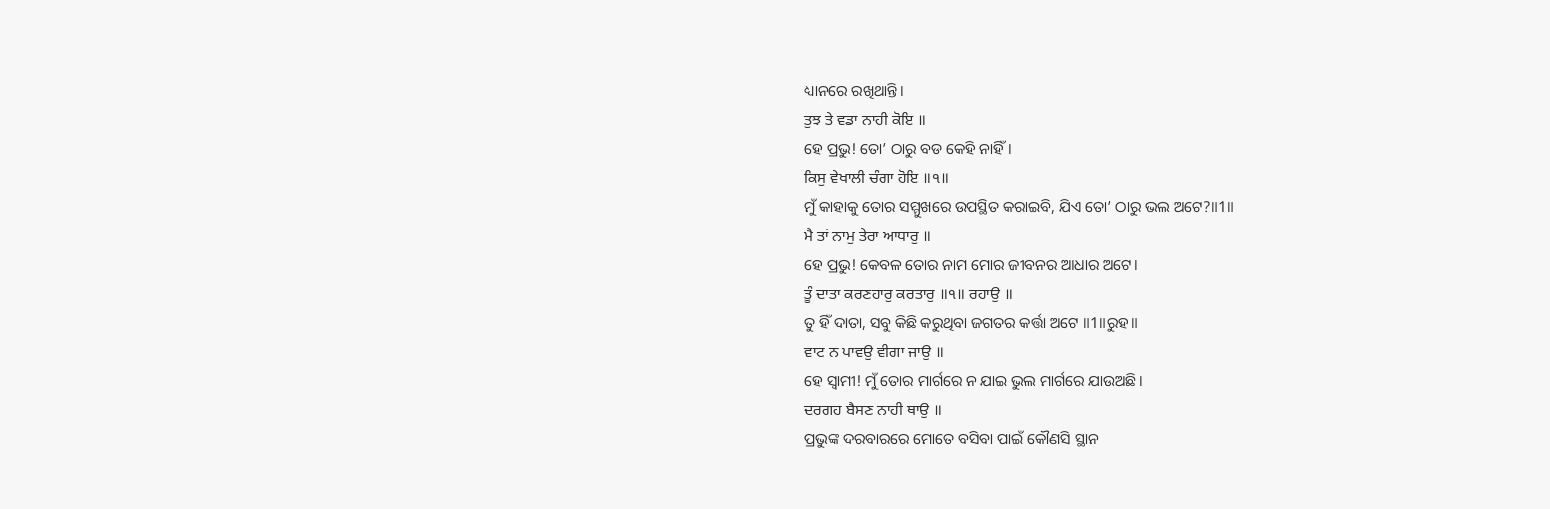ଧ୍ୟାନରେ ରଖିଥାନ୍ତି।
ਤੁਝ ਤੇ ਵਡਾ ਨਾਹੀ ਕੋਇ ॥
ହେ ପ୍ରଭୁ! ତୋ’ ଠାରୁ ବଡ କେହି ନାହିଁ।
ਕਿਸੁ ਵੇਖਾਲੀ ਚੰਗਾ ਹੋਇ ॥੧॥
ମୁଁ କାହାକୁ ତୋର ସମ୍ମୁଖରେ ଉପସ୍ଥିତ କରାଇବି, ଯିଏ ତୋ’ ଠାରୁ ଭଲ ଅଟେ?॥1॥
ਮੈ ਤਾਂ ਨਾਮੁ ਤੇਰਾ ਆਧਾਰੁ ॥
ହେ ପ୍ରଭୁ! କେବଳ ତୋର ନାମ ମୋର ଜୀବନର ଆଧାର ଅଟେ।
ਤੂੰ ਦਾਤਾ ਕਰਣਹਾਰੁ ਕਰਤਾਰੁ ॥੧॥ ਰਹਾਉ ॥
ତୁ ହିଁ ଦାତା, ସବୁ କିଛି କରୁଥିବା ଜଗତର କର୍ତ୍ତା ଅଟେ ॥1॥ରୁହ॥
ਵਾਟ ਨ ਪਾਵਉ ਵੀਗਾ ਜਾਉ ॥
ହେ ସ୍ଵାମୀ! ମୁଁ ତୋର ମାର୍ଗରେ ନ ଯାଇ ଭୁଲ ମାର୍ଗରେ ଯାଉଅଛି।
ਦਰਗਹ ਬੈਸਣ ਨਾਹੀ ਥਾਉ ॥
ପ୍ରଭୁଙ୍କ ଦରବାରରେ ମୋତେ ବସିବା ପାଇଁ କୌଣସି ସ୍ଥାନ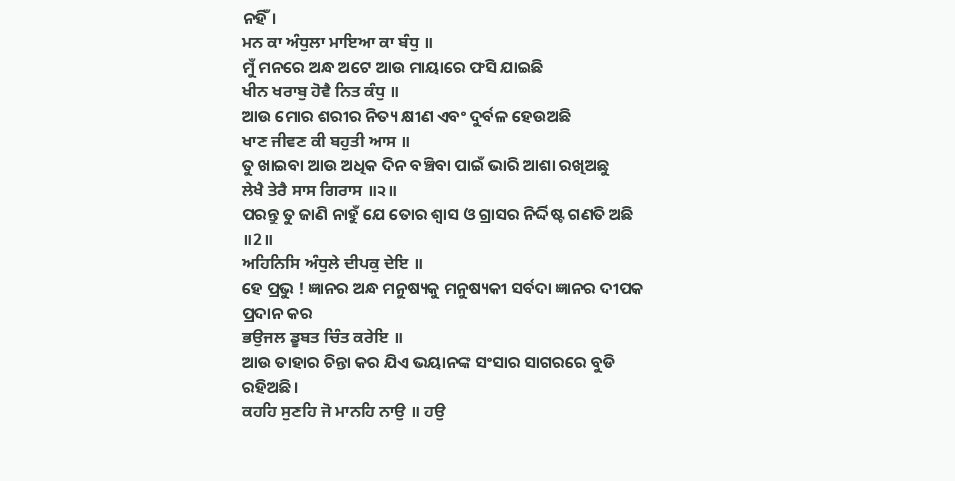ନହିଁ।
ਮਨ ਕਾ ਅੰਧੁਲਾ ਮਾਇਆ ਕਾ ਬੰਧੁ ॥
ମୁଁ ମନରେ ଅନ୍ଧ ଅଟେ ଆଉ ମାୟାରେ ଫସି ଯାଇଛି
ਖੀਨ ਖਰਾਬੁ ਹੋਵੈ ਨਿਤ ਕੰਧੁ ॥
ଆଉ ମୋର ଶରୀର ନିତ୍ୟ କ୍ଷୀଣ ଏବଂ ଦୁର୍ବଳ ହେଉଅଛି
ਖਾਣ ਜੀਵਣ ਕੀ ਬਹੁਤੀ ਆਸ ॥
ତୁ ଖାଇବା ଆଉ ଅଧିକ ଦିନ ବଞ୍ଚିବା ପାଇଁ ଭାରି ଆଶା ରଖିଅଛୁ
ਲੇਖੈ ਤੇਰੈ ਸਾਸ ਗਿਰਾਸ ॥੨॥
ପରନ୍ତୁ ତୁ ଜାଣି ନାହୁଁ ଯେ ତୋର ଶ୍ଵାସ ଓ ଗ୍ରାସର ନିର୍ଦ୍ଦିଷ୍ଟ ଗଣତି ଅଛି ॥2॥
ਅਹਿਨਿਸਿ ਅੰਧੁਲੇ ਦੀਪਕੁ ਦੇਇ ॥
ହେ ପ୍ରଭୁ ! ଜ୍ଞାନର ଅନ୍ଧ ମନୁଷ୍ୟକୁ ମନୁଷ୍ୟକୀ ସର୍ବଦା ଜ୍ଞାନର ଦୀପକ ପ୍ରଦାନ କର
ਭਉਜਲ ਡੂਬਤ ਚਿੰਤ ਕਰੇਇ ॥
ଆଉ ତାହାର ଚିନ୍ତା କର ଯିଏ ଭୟାନଙ୍କ ସଂସାର ସାଗରରେ ବୁଡି ରହିଅଛି।
ਕਹਹਿ ਸੁਣਹਿ ਜੋ ਮਾਨਹਿ ਨਾਉ ॥ ਹਉ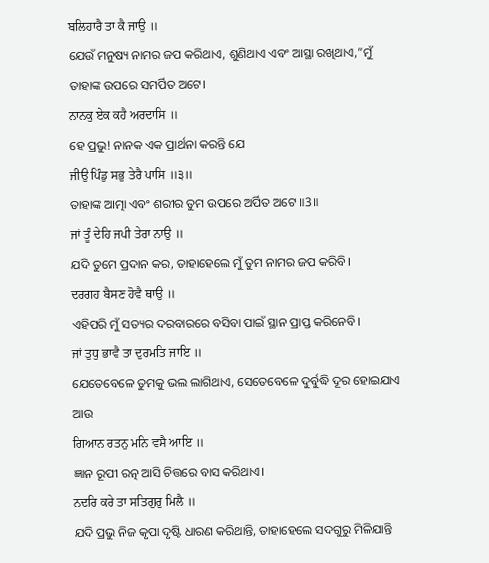ਬਲਿਹਾਰੈ ਤਾ ਕੈ ਜਾਉ ॥
ଯେଉଁ ମନୁଷ୍ୟ ନାମର ଜପ କରିଥାଏ, ଶୁଣିଥାଏ ଏବଂ ଆସ୍ଥା ରଖିଥାଏ,”ମୁଁ ତାହାଙ୍କ ଉପରେ ସମର୍ପିତ ଅଟେ।
ਨਾਨਕੁ ਏਕ ਕਹੈ ਅਰਦਾਸਿ ॥
ହେ ପ୍ରଭୁ! ନାନକ ଏକ ପ୍ରାର୍ଥନା କରନ୍ତି ଯେ
ਜੀਉ ਪਿੰਡੁ ਸਭੁ ਤੇਰੈ ਪਾਸਿ ॥੩॥
ତାହାଙ୍କ ଆତ୍ମା ଏବଂ ଶରୀର ତୁମ ଉପରେ ଅର୍ପିତ ଅଟେ ॥3॥
ਜਾਂ ਤੂੰ ਦੇਹਿ ਜਪੀ ਤੇਰਾ ਨਾਉ ॥
ଯଦି ତୁମେ ପ୍ରଦାନ କର, ତାହାହେଲେ ମୁଁ ତୁମ ନାମର ଜପ କରିବି।
ਦਰਗਹ ਬੈਸਣ ਹੋਵੈ ਥਾਉ ॥
ଏହିପରି ମୁଁ ସତ୍ୟର ଦରବାରରେ ବସିବା ପାଇଁ ସ୍ଥାନ ପ୍ରାପ୍ତ କରିନେବି।
ਜਾਂ ਤੁਧੁ ਭਾਵੈ ਤਾ ਦੁਰਮਤਿ ਜਾਇ ॥
ଯେତେବେଳେ ତୁମକୁ ଭଲ ଲାଗିଥାଏ, ସେତେବେଳେ ଦୁର୍ବୁଦ୍ଧି ଦୂର ହୋଇଯାଏ ଆଉ
ਗਿਆਨ ਰਤਨੁ ਮਨਿ ਵਸੈ ਆਇ ॥
ଜ୍ଞାନ ରୂପୀ ରତ୍ନ ଆସି ଚିତ୍ତରେ ବାସ କରିଥାଏ।
ਨਦਰਿ ਕਰੇ ਤਾ ਸਤਿਗੁਰੁ ਮਿਲੈ ॥
ଯଦି ପ୍ରଭୁ ନିଜ କୃପା ଦୃଷ୍ଟି ଧାରଣ କରିଥାନ୍ତି, ତାହାହେଲେ ସଦଗୁରୁ ମିଳିଯାନ୍ତି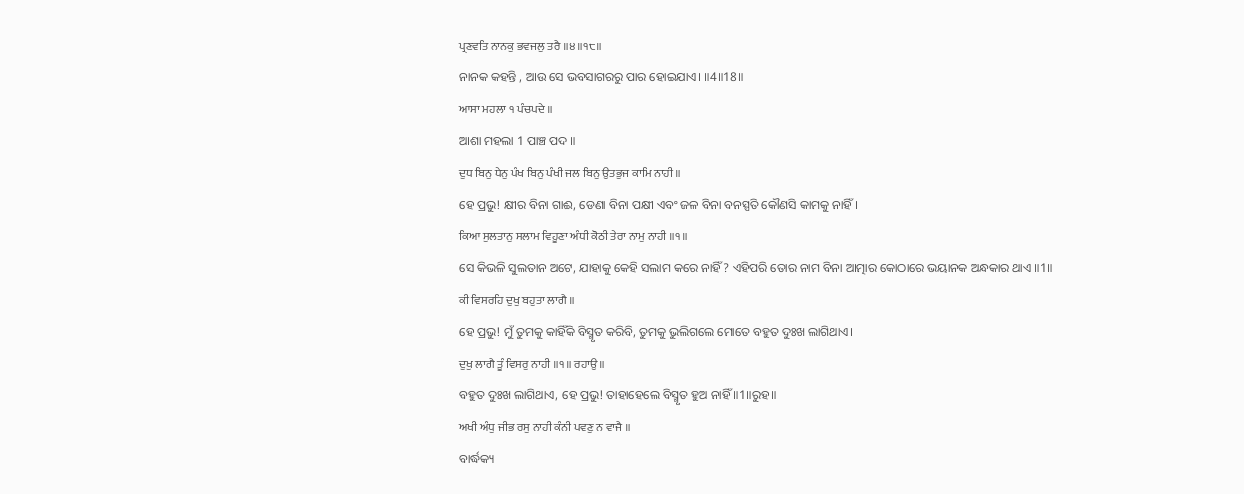ਪ੍ਰਣਵਤਿ ਨਾਨਕੁ ਭਵਜਲੁ ਤਰੈ ॥੪॥੧੮॥
ନାନକ କହନ୍ତି , ଆଉ ସେ ଭବସାଗରରୁ ପାର ହୋଇଯାଏ। ॥4॥18॥
ਆਸਾ ਮਹਲਾ ੧ ਪੰਚਪਦੇ ॥
ଆଶା ମହଲା 1 ପାଞ୍ଚ ପଦ ॥
ਦੁਧ ਬਿਨੁ ਧੇਨੁ ਪੰਖ ਬਿਨੁ ਪੰਖੀ ਜਲ ਬਿਨੁ ਉਤਭੁਜ ਕਾਮਿ ਨਾਹੀ ॥
ହେ ପ୍ରଭୁ! କ୍ଷୀର ବିନା ଗାଈ, ଡେଣା ବିନା ପକ୍ଷୀ ଏବଂ ଜଳ ବିନା ବନସ୍ପତି କୌଣସି କାମକୁ ନାହିଁ।
ਕਿਆ ਸੁਲਤਾਨੁ ਸਲਾਮ ਵਿਹੂਣਾ ਅੰਧੀ ਕੋਠੀ ਤੇਰਾ ਨਾਮੁ ਨਾਹੀ ॥੧॥
ସେ କିଭଳି ସୁଲତାନ ଅଟେ, ଯାହାକୁ କେହି ସଲାମ କରେ ନାହିଁ? ଏହିପରି ତୋର ନାମ ବିନା ଆତ୍ମାର କୋଠାରେ ଭୟାନକ ଅନ୍ଧକାର ଥାଏ ॥1॥
ਕੀ ਵਿਸਰਹਿ ਦੁਖੁ ਬਹੁਤਾ ਲਾਗੈ ॥
ହେ ପ୍ରଭୁ! ମୁଁ ତୁମକୁ କାହିଁକି ବିସ୍ମୃତ କରିବି, ତୁମକୁ ଭୁଲିଗଲେ ମୋତେ ବହୁତ ଦୁଃଖ ଲାଗିଥାଏ।
ਦੁਖੁ ਲਾਗੈ ਤੂੰ ਵਿਸਰੁ ਨਾਹੀ ॥੧॥ ਰਹਾਉ ॥
ବହୁତ ଦୁଃଖ ଲାଗିଥାଏ, ହେ ପ୍ରଭୁ! ତାହାହେଲେ ବିସ୍ମୃତ ହୁଅ ନାହିଁ ॥1॥ରୁହ॥
ਅਖੀ ਅੰਧੁ ਜੀਭ ਰਸੁ ਨਾਹੀ ਕੰਨੀ ਪਵਣੁ ਨ ਵਾਜੈ ॥
ବାର୍ଦ୍ଧକ୍ୟ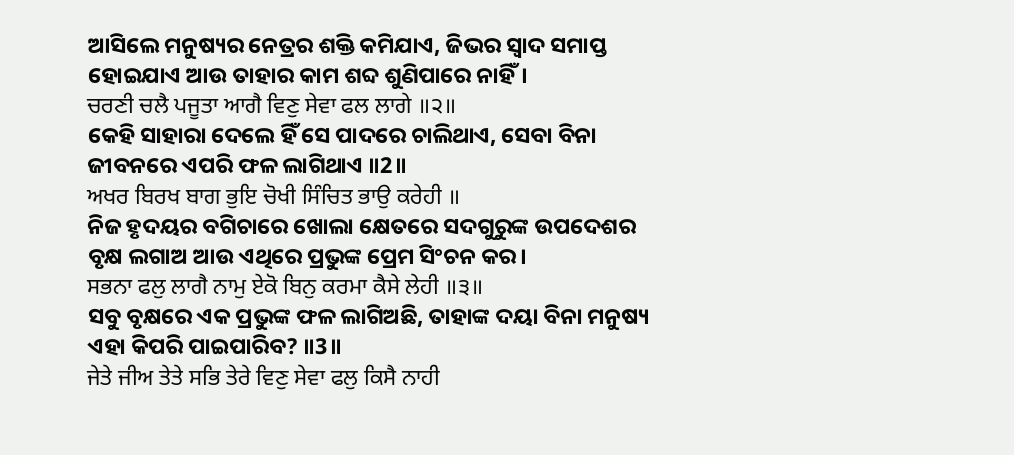ଆସିଲେ ମନୁଷ୍ୟର ନେତ୍ରର ଶକ୍ତି କମିଯାଏ, ଜିଭର ସ୍ଵାଦ ସମାପ୍ତ ହୋଇଯାଏ ଆଉ ତାହାର କାମ ଶବ୍ଦ ଶୁଣିପାରେ ନାହିଁ।
ਚਰਣੀ ਚਲੈ ਪਜੂਤਾ ਆਗੈ ਵਿਣੁ ਸੇਵਾ ਫਲ ਲਾਗੇ ॥੨॥
କେହି ସାହାରା ଦେଲେ ହିଁ ସେ ପାଦରେ ଚାଲିଥାଏ, ସେବା ବିନା ଜୀବନରେ ଏପରି ଫଳ ଲାଗିଥାଏ ॥2॥
ਅਖਰ ਬਿਰਖ ਬਾਗ ਭੁਇ ਚੋਖੀ ਸਿੰਚਿਤ ਭਾਉ ਕਰੇਹੀ ॥
ନିଜ ହୃଦୟର ବଗିଚାରେ ଖୋଲା କ୍ଷେତରେ ସଦଗୁରୁଙ୍କ ଉପଦେଶର ବୃକ୍ଷ ଲଗାଅ ଆଉ ଏଥିରେ ପ୍ରଭୁଙ୍କ ପ୍ରେମ ସିଂଚନ କର।
ਸਭਨਾ ਫਲੁ ਲਾਗੈ ਨਾਮੁ ਏਕੋ ਬਿਨੁ ਕਰਮਾ ਕੈਸੇ ਲੇਹੀ ॥੩॥
ସବୁ ବୃକ୍ଷରେ ଏକ ପ୍ରଭୁଙ୍କ ଫଳ ଲାଗିଅଛି, ତାହାଙ୍କ ଦୟା ବିନା ମନୁଷ୍ୟ ଏହା କିପରି ପାଇପାରିବ? ॥3॥
ਜੇਤੇ ਜੀਅ ਤੇਤੇ ਸਭਿ ਤੇਰੇ ਵਿਣੁ ਸੇਵਾ ਫਲੁ ਕਿਸੈ ਨਾਹੀ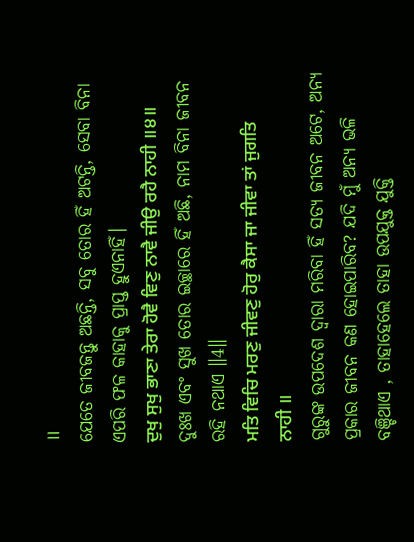॥
ଯେତେ ଜୀବଜନ୍ତୁ ଅଛନ୍ତି, ସବୁ ତୋର ହିଁ ଅଟନ୍ତି, ସେବା ବିନା ଏପରି ଫଳ କାହାକୁ ପ୍ରାପ୍ତ ହୁଏନାହିଁ।
ਦੁਖੁ ਸੁਖੁ ਭਾਣਾ ਤੇਰਾ ਹੋਵੈ ਵਿਣੁ ਨਾਵੈ ਜੀਉ ਰਹੈ ਨਾਹੀ ॥੪॥
ଦୁଃଖ ଏବଂ ସୁଖ ତୋର ଇଚ୍ଛାରେ ହିଁ ଅଛି, ନାମ ବିନା ଜୀବନ ରହି ନଥାଏ ॥4॥
ਮਤਿ ਵਿਚਿ ਮਰਣੁ ਜੀਵਣੁ ਹੋਰੁ ਕੈਸਾ ਜਾ ਜੀਵਾ ਤਾਂ ਜੁਗਤਿ ਨਾਹੀ ॥
ଗୁରୁଙ୍କ ଉପଦେଶ ଦ୍ଵାରା ମରିବା ହିଁ ସତ୍ୟ ଜୀବନ ଅଟେ, ଅନ୍ୟ ପ୍ରକାର ଜୀବନ କଣ ହୋଇପାରିବ? ଯଦି ମୁଁ ଅନ୍ୟ ଭଳି ବଞ୍ଚିଥାଏ , ତାହାହେଲେ ତାହା ଉପଯୁକ୍ତ ଯୁକ୍ତି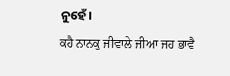ନୁହେଁ।
ਕਹੈ ਨਾਨਕੁ ਜੀਵਾਲੇ ਜੀਆ ਜਹ ਭਾਵੈ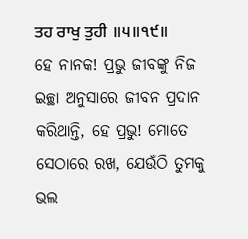ਤਹ ਰਾਖੁ ਤੁਹੀ ॥੫॥੧੯॥
ହେ ନାନକ! ପ୍ରଭୁ ଜୀବଙ୍କୁ ନିଜ ଇଚ୍ଛା ଅନୁସାରେ ଜୀବନ ପ୍ରଦାନ କରିଥାନ୍ତି, ହେ ପ୍ରଭୁ! ମୋତେ ସେଠାରେ ରଖ, ଯେଉଁଠି ତୁମକୁ ଭଲ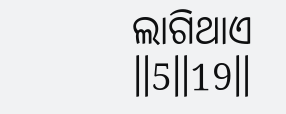ଲାଗିଥାଏ ॥5॥19॥